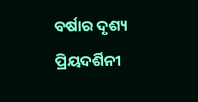ବର୍ଷାର ଦୃଶ୍ୟ
ପ୍ରିୟଦର୍ଶିନୀ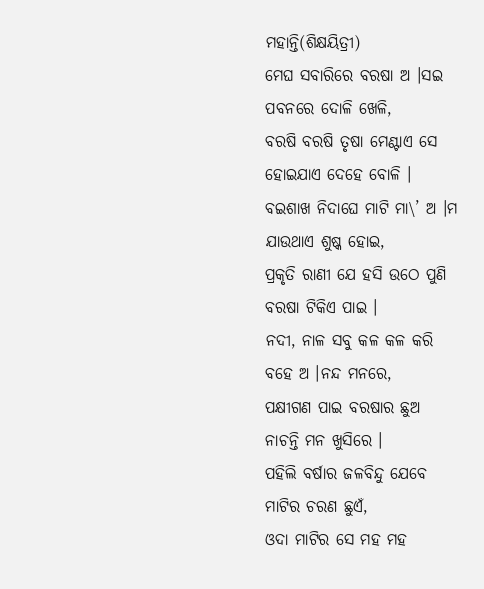ମହାନ୍ତି(ଶିକ୍ଷୟିତ୍ରୀ)
ମେଘ ସବାରିରେ ବରଷା ଅ ।ସଇ
ପବନରେ ଦୋଳି ଖେଳି,
ବରଷି ବରଷି ତୃଷା ମେଣ୍ଟାଏ ସେ
ହୋଇଯାଏ ଦେହେ ବୋଳି ।
ବଇଶାଖ ନିଦାଘେ ମାଟି ମା\’ ଅ ।ମ
ଯାଉଥାଏ ଶୁଷ୍କ ହୋଇ,
ପ୍ରକୃତି ରାଣୀ ଯେ ହସି ଉଠେ ପୁଣି
ବରଷା ଟିକିଏ ପାଇ ।
ନଦୀ, ନାଳ ସବୁ କଳ କଳ କରି
ବହେ ଅ ।ନନ୍ଦ ମନରେ,
ପକ୍ଷୀଗଣ ପାଇ ବରଷାର ଛୁଅ
ନାଚନ୍ତି ମନ ଖୁସିରେ ।
ପହିଲି ବର୍ଷାର ଜଳବିନ୍ଦୁ ଯେବେ
ମାଟିର ଚରଣ ଛୁଏଁ,
ଓଦା ମାଟିର ସେ ମହ ମହ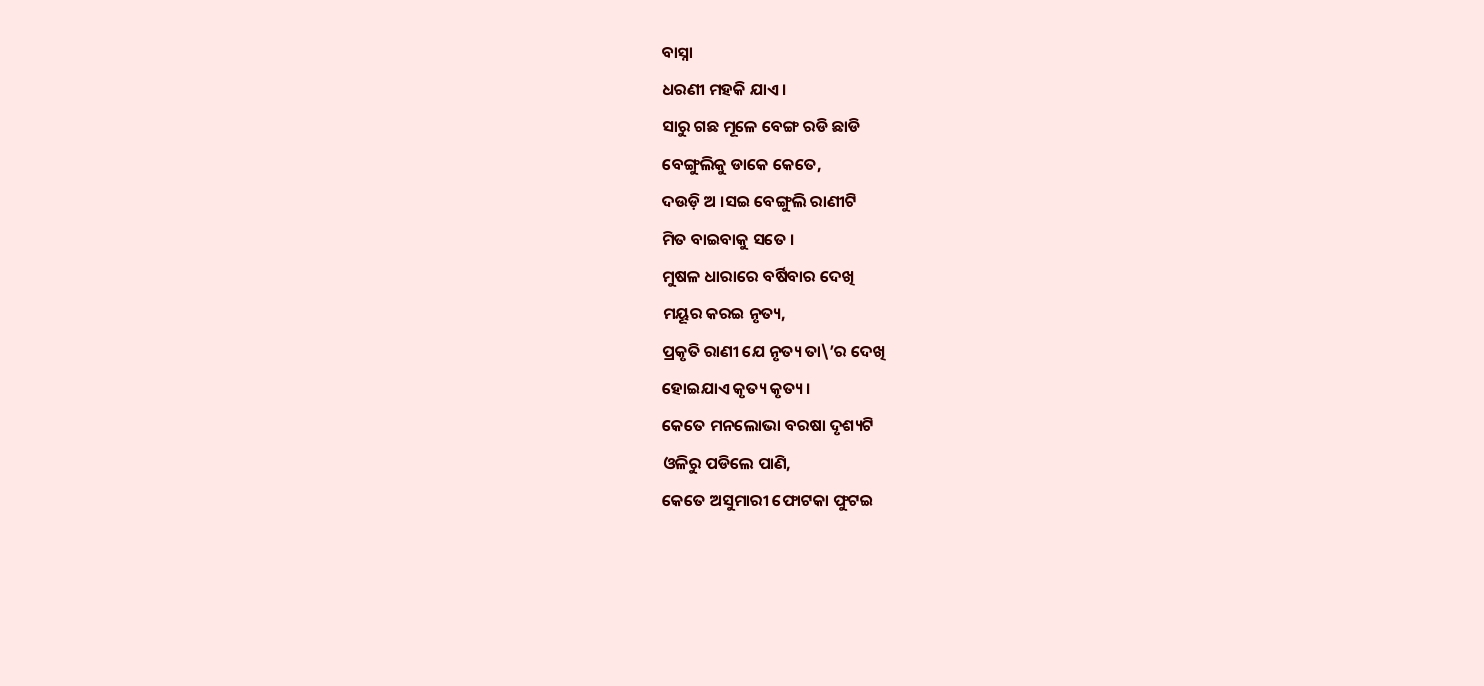ବାସ୍ନା
ଧରଣୀ ମହକି ଯାଏ ।
ସାରୁ ଗଛ ମୂଳେ ବେଙ୍ଗ ରଡି ଛାଡି
ବେଙ୍ଗୁଲିକୁ ଡାକେ କେତେ,
ଦଉଡ଼ି ଅ ।ସଇ ବେଙ୍ଗୁଲି ରାଣୀଟି
ମିତ ବାଇବାକୁ ସତେ ।
ମୁଷଳ ଧାରାରେ ବର୍ଷିବାର ଦେଖି
ମୟୂର କରଇ ନୃତ୍ୟ,
ପ୍ରକୃତି ରାଣୀ ଯେ ନୃତ୍ୟ ତା\’ର ଦେଖି
ହୋଇଯାଏ କୃତ୍ୟ କୃତ୍ୟ ।
କେତେ ମନଲୋଭା ବରଷା ଦୃଶ୍ୟଟି
ଓଳିରୁ ପଡିଲେ ପାଣି,
କେତେ ଅସୁମାରୀ ଫୋଟକା ଫୁଟଇ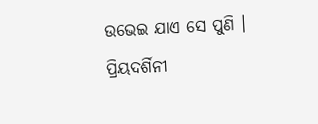ଉଭେଇ ଯାଏ ସେ ପୁଣି ।
ପ୍ରିୟଦର୍ଶିନୀ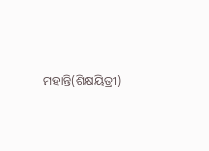ମହାନ୍ତି(ଶିକ୍ଷୟିତ୍ରୀ)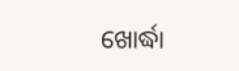ଖୋର୍ଦ୍ଧା